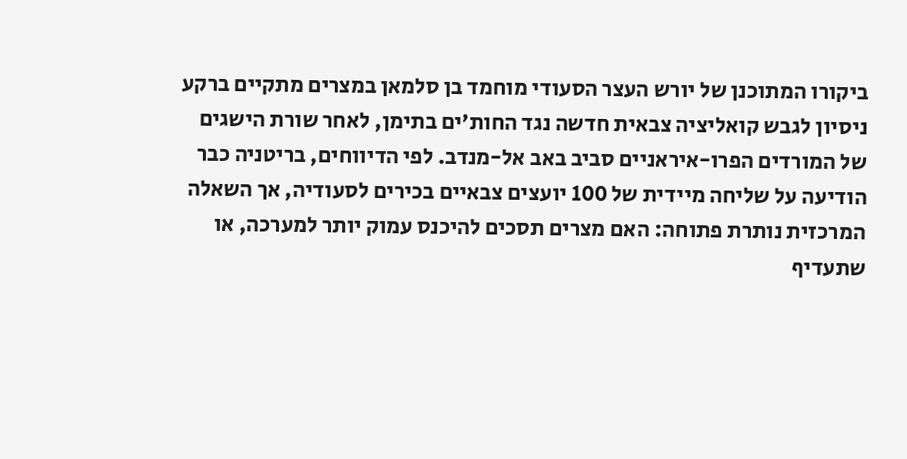ביקורו המתוכנן של יורש העצר הסעודי מוחמד בן סלמאן במצרים מתקיים ברקע ניסיון לגבש קואליציה צבאית חדשה נגד החות'ים בתימן, לאחר שורת הישגים של המורדים הפרו-איראניים סביב באב אל-מנדב. לפי הדיווחים, בריטניה כבר הודיעה על שליחה מיידית של 100 יועצים צבאיים בכירים לסעודיה, אך השאלה המרכזית נותרת פתוחה: האם מצרים תסכים להיכנס עמוק יותר למערכה, או שתעדיף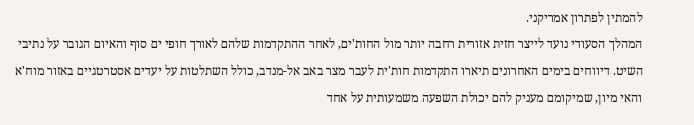להמתין לפתרון אמריקני.
המהלך הסעודי נועד לייצר חזית אזורית רחבה יותר מול החות'ים, לאחר ההתקדמות שלהם לאורך חופי ים סוף והאיום הגובר על נתיבי השיט. דיווחים בימים האחרונים תיארו התקדמות חות'ית לעבר מצר באב אל-מנדב, כולל השתלטות על יעדים אסטרטגיים באזור מוח'א והאי מיון, שמיקומם מעניק להם יכולת השפעה משמעותית על אחד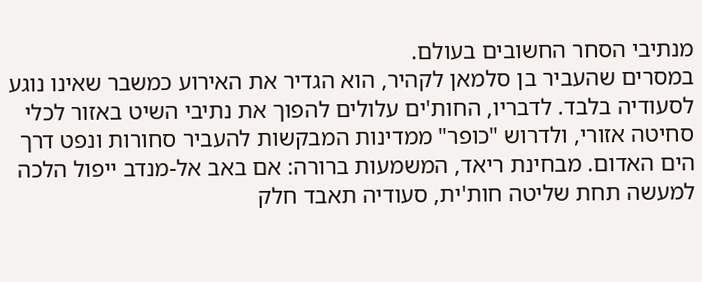מנתיבי הסחר החשובים בעולם.
במסרים שהעביר בן סלמאן לקהיר, הוא הגדיר את האירוע כמשבר שאינו נוגע לסעודיה בלבד. לדבריו, החות'ים עלולים להפוך את נתיבי השיט באזור לכלי סחיטה אזורי, ולדרוש "כופר" ממדינות המבקשות להעביר סחורות ונפט דרך הים האדום. מבחינת ריאד, המשמעות ברורה: אם באב אל-מנדב ייפול הלכה למעשה תחת שליטה חות'ית, סעודיה תאבד חלק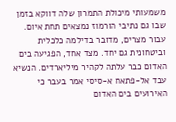משמעותי מיכולת התמרון שלה דווקא בזמן שבו גם נתיבי הורמוז נמצאים תחת איום.
עבור מצרים, מדובר בדילמה כלכלית וביטחונית גם יחד. מצד אחד, הפגיעה בים האדום כבר עלתה לקהיר מיליארדים. הנשיא עבד אל-פתאח א-סיסי אמר בעבר כי האירועים בים האדום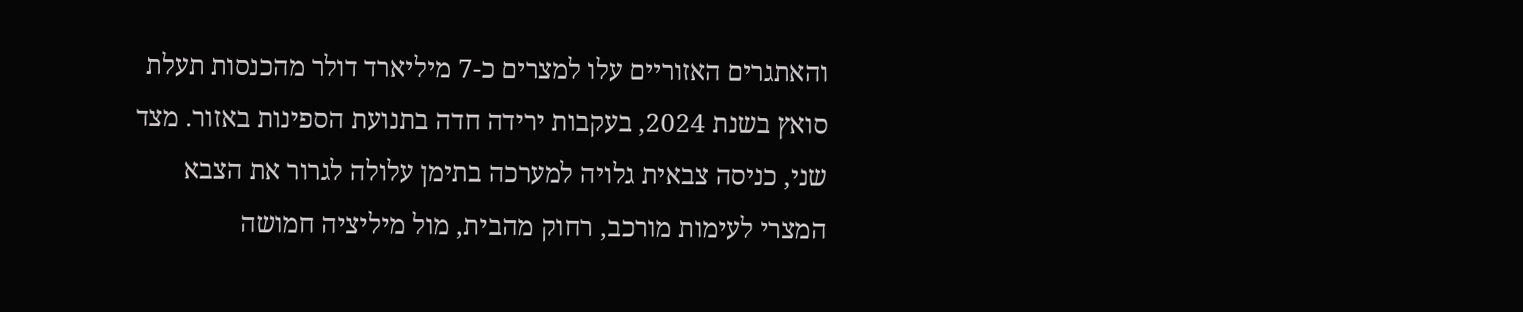והאתגרים האזוריים עלו למצרים כ-7 מיליארד דולר מהכנסות תעלת סואץ בשנת 2024, בעקבות ירידה חדה בתנועת הספינות באזור. מצד שני, כניסה צבאית גלויה למערכה בתימן עלולה לגרור את הצבא המצרי לעימות מורכב, רחוק מהבית, מול מיליציה חמושה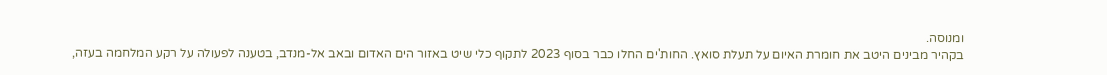ומנוסה.
בקהיר מבינים היטב את חומרת האיום על תעלת סואץ. החות'ים החלו כבר בסוף 2023 לתקוף כלי שיט באזור הים האדום ובאב אל-מנדב, בטענה לפעולה על רקע המלחמה בעזה,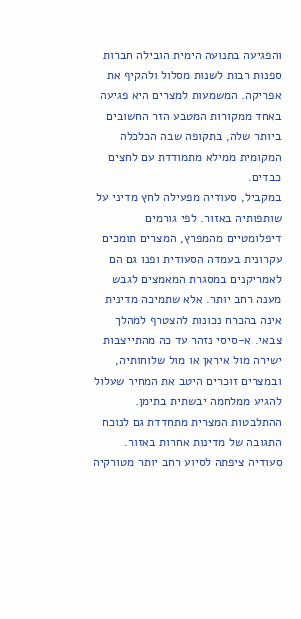והפגיעה בתנועה הימית הובילה חברות ספנות רבות לשנות מסלול ולהקיף את אפריקה. המשמעות למצרים היא פגיעה באחד ממקורות המטבע הזר החשובים ביותר שלה, בתקופה שבה הכלכלה המקומית ממילא מתמודדת עם לחצים כבדים.
במקביל, סעודיה מפעילה לחץ מדיני על שותפותיה באזור. לפי גורמים דיפלומטיים מהמפרץ, המצרים תומכים עקרונית בעמדה הסעודית ופנו גם הם לאמריקנים במסגרת המאמצים לגבש מענה רחב יותר. אלא שתמיכה מדינית אינה בהכרח נכונות להצטרף למהלך צבאי. א-סיסי נזהר עד כה מהתייצבות ישירה מול איראן או מול שלוחותיה, ובמצרים זוכרים היטב את המחיר שעלול להגיע ממלחמה יבשתית בתימן.
ההתלבטות המצרית מתחדדת גם לנוכח התגובה של מדינות אחרות באזור. סעודיה ציפתה לסיוע רחב יותר מטורקיה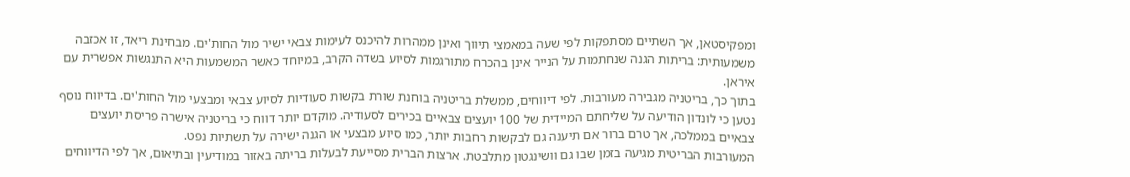ומפקיסטאן, אך השתיים מסתפקות לפי שעה במאמצי תיווך ואינן ממהרות להיכנס לעימות צבאי ישיר מול החות'ים. מבחינת ריאד, זו אכזבה משמעותית: בריתות הגנה שנחתמות על הנייר אינן בהכרח מתורגמות לסיוע בשדה הקרב, במיוחד כאשר המשמעות היא התנגשות אפשרית עם איראן.
בתוך כך, בריטניה מגבירה מעורבות. לפי דיווחים, ממשלת בריטניה בוחנת שורת בקשות סעודיות לסיוע צבאי ומבצעי מול החות'ים. בדיווח נוסף נטען כי לונדון הודיעה על שליחתם המיידית של 100 יועצים צבאיים בכירים לסעודיה. מוקדם יותר דווח כי בריטניה אישרה פריסת יועצים צבאיים בממלכה, אך טרם ברור אם תיענה גם לבקשות רחבות יותר, כמו סיוע מבצעי או הגנה ישירה על תשתיות נפט.
המעורבות הבריטית מגיעה בזמן שבו גם וושינגטון מתלבטת. ארצות הברית מסייעת לבעלות בריתה באזור במודיעין ובתיאום, אך לפי הדיווחים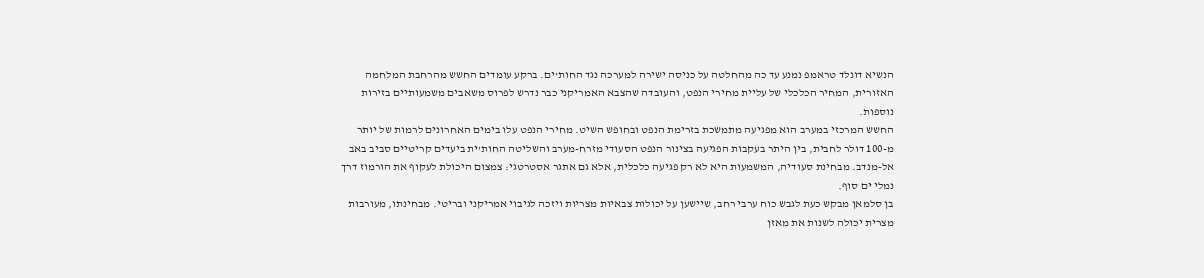הנשיא דונלד טראמפ נמנע עד כה מהחלטה על כניסה ישירה למערכה נגד החות'ים. ברקע עומדים החשש מהרחבת המלחמה האזורית, המחיר הכלכלי של עליית מחירי הנפט, והעובדה שהצבא האמריקני כבר נדרש לפרוס משאבים משמעותיים בזירות נוספות.
החשש המרכזי במערב הוא מפגיעה מתמשכת בזרימת הנפט ובחופש השיט. מחירי הנפט עלו בימים האחרונים לרמות של יותר מ-100 דולר לחבית, בין היתר בעקבות הפגיעה בצינור הנפט הסעודי מזרח-מערב והשליטה החות'ית ביעדים קריטיים סביב באב אל-מנדב. מבחינת סעודיה, המשמעות היא לא רק פגיעה כלכלית, אלא גם אתגר אסטרטגי: צמצום היכולת לעקוף את הורמוז דרך נמלי ים סוף.
בן סלמאן מבקש כעת לגבש כוח ערבי רחב, שיישען על יכולות צבאיות מצריות ויזכה לגיבוי אמריקני ובריטי. מבחינתו, מעורבות מצרית יכולה לשנות את מאזן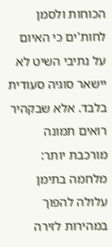הכוחות ולסמן לחות'ים כי האיום על נתיבי השיט לא יישאר סוגיה סעודית בלבד. אלא שבקהיר רואים תמונה מורכבת יותר: מלחמה בתימן עלולה להפוך במהירות לזירה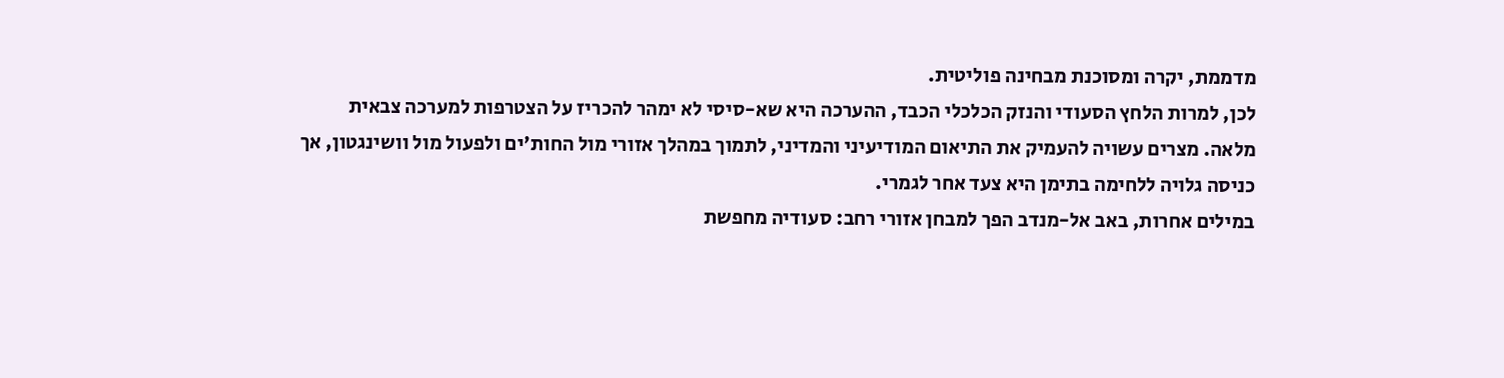מדממת, יקרה ומסוכנת מבחינה פוליטית.
לכן, למרות הלחץ הסעודי והנזק הכלכלי הכבד, ההערכה היא שא-סיסי לא ימהר להכריז על הצטרפות למערכה צבאית מלאה. מצרים עשויה להעמיק את התיאום המודיעיני והמדיני, לתמוך במהלך אזורי מול החות'ים ולפעול מול וושינגטון, אך כניסה גלויה ללחימה בתימן היא צעד אחר לגמרי.
במילים אחרות, באב אל-מנדב הפך למבחן אזורי רחב: סעודיה מחפשת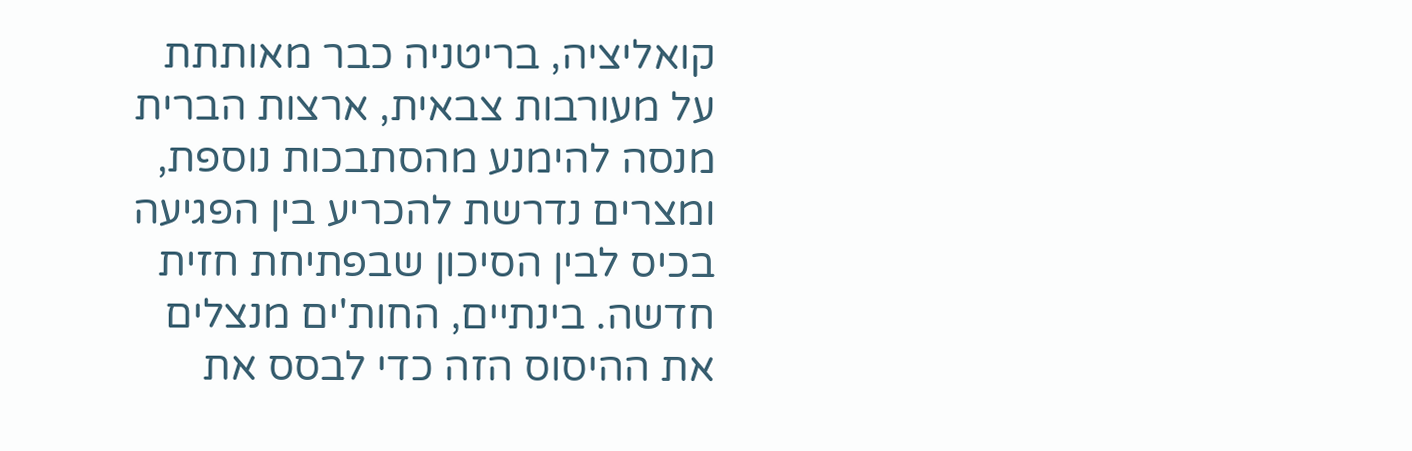קואליציה, בריטניה כבר מאותתת על מעורבות צבאית, ארצות הברית מנסה להימנע מהסתבכות נוספת, ומצרים נדרשת להכריע בין הפגיעה בכיס לבין הסיכון שבפתיחת חזית חדשה. בינתיים, החות'ים מנצלים את ההיסוס הזה כדי לבסס את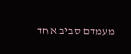מעמדם סביב אחד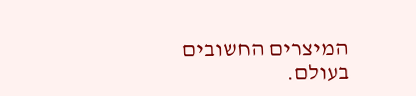המיצרים החשובים בעולם.